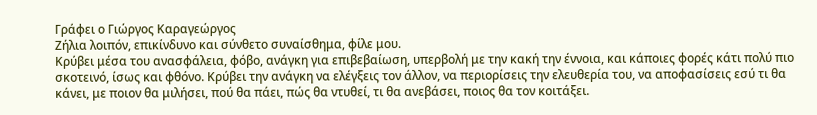Γράφει ο Γιώργος Καραγεώργος
Ζήλια λοιπόν, επικίνδυνο και σύνθετο συναίσθημα, φίλε μου.
Κρύβει μέσα του ανασφάλεια, φόβο, ανάγκη για επιβεβαίωση, υπερβολή με την κακή την έννοια, και κάποιες φορές κάτι πολύ πιο σκοτεινό, ίσως και φθόνο. Κρύβει την ανάγκη να ελέγξεις τον άλλον, να περιορίσεις την ελευθερία του, να αποφασίσεις εσύ τι θα κάνει, με ποιον θα μιλήσει, πού θα πάει, πώς θα ντυθεί, τι θα ανεβάσει, ποιος θα τον κοιτάξει.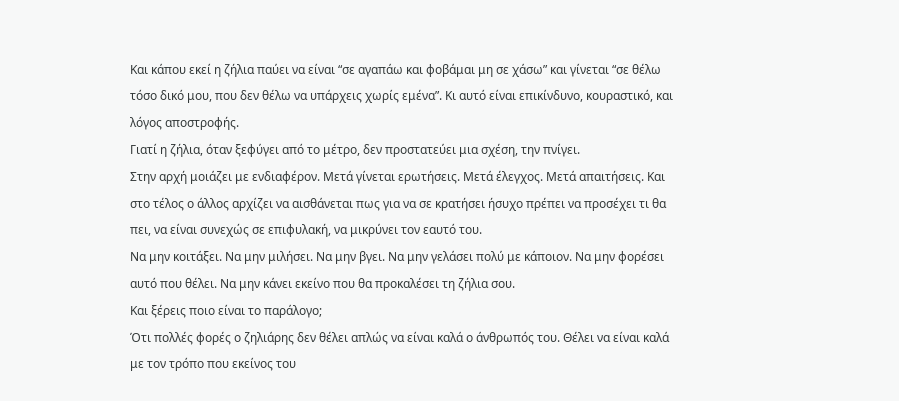Και κάπου εκεί η ζήλια παύει να είναι “σε αγαπάω και φοβάμαι μη σε χάσω” και γίνεται “σε θέλω τόσο δικό μου, που δεν θέλω να υπάρχεις χωρίς εμένα”. Κι αυτό είναι επικίνδυνο, κουραστικό, και λόγος αποστροφής.
Γιατί η ζήλια, όταν ξεφύγει από το μέτρο, δεν προστατεύει μια σχέση, την πνίγει.
Στην αρχή μοιάζει με ενδιαφέρον. Μετά γίνεται ερωτήσεις. Μετά έλεγχος. Μετά απαιτήσεις. Και στο τέλος ο άλλος αρχίζει να αισθάνεται πως για να σε κρατήσει ήσυχο πρέπει να προσέχει τι θα πει, να είναι συνεχώς σε επιφυλακή, να μικρύνει τον εαυτό του.
Να μην κοιτάξει. Να μην μιλήσει. Να μην βγει. Να μην γελάσει πολύ με κάποιον. Να μην φορέσει αυτό που θέλει. Να μην κάνει εκείνο που θα προκαλέσει τη ζήλια σου.
Και ξέρεις ποιο είναι το παράλογο;
Ότι πολλές φορές ο ζηλιάρης δεν θέλει απλώς να είναι καλά ο άνθρωπός του. Θέλει να είναι καλά με τον τρόπο που εκείνος του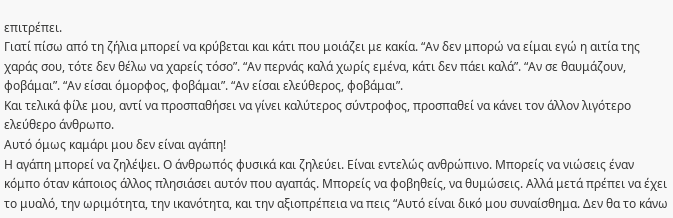επιτρέπει.
Γιατί πίσω από τη ζήλια μπορεί να κρύβεται και κάτι που μοιάζει με κακία. “Αν δεν μπορώ να είμαι εγώ η αιτία της χαράς σου, τότε δεν θέλω να χαρείς τόσο”. “Αν περνάς καλά χωρίς εμένα, κάτι δεν πάει καλά”. “Αν σε θαυμάζουν, φοβάμαι”. “Αν είσαι όμορφος, φοβάμαι”. “Αν είσαι ελεύθερος, φοβάμαι”.
Και τελικά φίλε μου, αντί να προσπαθήσει να γίνει καλύτερος σύντροφος, προσπαθεί να κάνει τον άλλον λιγότερο ελεύθερο άνθρωπο.
Αυτό όμως καμάρι μου δεν είναι αγάπη!
Η αγάπη μπορεί να ζηλέψει. Ο άνθρωπός φυσικά και ζηλεύει. Είναι εντελώς ανθρώπινο. Μπορείς να νιώσεις έναν κόμπο όταν κάποιος άλλος πλησιάσει αυτόν που αγαπάς. Μπορείς να φοβηθείς, να θυμώσεις. Αλλά μετά πρέπει να έχει το μυαλό, την ωριμότητα, την ικανότητα, και την αξιοπρέπεια να πεις “Αυτό είναι δικό μου συναίσθημα. Δεν θα το κάνω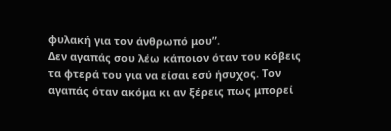φυλακή για τον άνθρωπό μου”.
Δεν αγαπάς σου λέω κάποιον όταν του κόβεις τα φτερά του για να είσαι εσύ ήσυχος. Τον αγαπάς όταν ακόμα κι αν ξέρεις πως μπορεί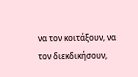να τον κοιτάξουν, να τον διεκδικήσουν,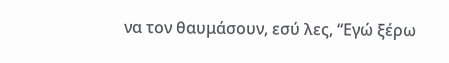να τον θαυμάσουν, εσύ λες, “Εγώ ξέρω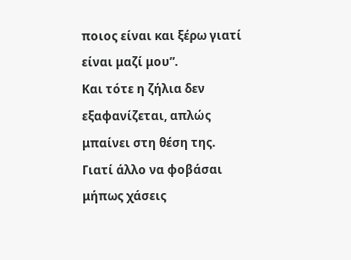ποιος είναι και ξέρω γιατί είναι μαζί μου”.
Και τότε η ζήλια δεν εξαφανίζεται, απλώς μπαίνει στη θέση της.
Γιατί άλλο να φοβάσαι μήπως χάσεις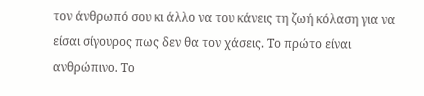τον άνθρωπό σου κι άλλο να του κάνεις τη ζωή κόλαση για να είσαι σίγουρος πως δεν θα τον χάσεις. Το πρώτο είναι ανθρώπινο. Το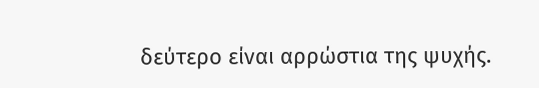δεύτερο είναι αρρώστια της ψυχής.